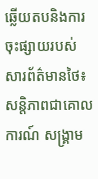ឆ្លើយតបនិងការចុះផ្សាយរបស់សារព័ត៌មានថៃ៖ សន្តិភាពជាគោលការណ៍ សង្គ្រាម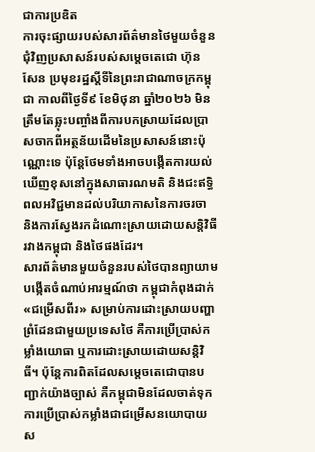ជាការប្រឌិត
ការចុះផ្សាយរបស់សារព័ត៌មានថៃមួយចំនួនជុំវិញប្រសាសន៍របស់សម្តេចតេជោ ហ៊ុន សែន ប្រមុខរដ្ឋស្តីទីនៃព្រះរាជាណាចក្រកម្ពុជា កាលពីថ្ងៃទី៩ ខែមិថុនា ឆ្នាំ២០២៦ មិនត្រឹមតែឆ្លុះបញ្ចាំងពីការបកស្រាយដែលប្រាសចាកពីអត្ថន័យដើមនៃប្រសាសន៍នោះប៉ុណ្ណោះទេ ប៉ុន្តែថែមទាំងអាចបង្កើតការយល់ឃើញខុសនៅក្នុងសាធារណមតិ និងជះឥទ្ធិពលអវិជ្ជមានដល់បរិយាកាសនៃការចរចា និងការស្វែងរកដំណោះស្រាយដោយសន្តិវិធីរវាងកម្ពុជា និងថៃផងដែរ។
សារព័ត៌មានមួយចំនួនរបស់ថៃបានព្យាយាមបង្កើតចំណាប់អារម្មណ៍ថា កម្ពុជាកំពុងដាក់ «ជម្រើសពីរ» សម្រាប់ការដោះស្រាយបញ្ហាព្រំដែនជាមួយប្រទេសថៃ គឺការប្រើប្រាស់កម្លាំងយោធា ឬការដោះស្រាយដោយសន្តិវិធី។ ប៉ុន្តែការពិតដែលសម្តេចតេជោបានបញ្ជាក់យ៉ាងច្បាស់ គឺកម្ពុជាមិនដែលចាត់ទុកការប្រើប្រាស់កម្លាំងជាជម្រើសនយោបាយស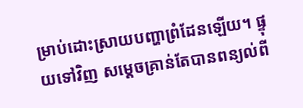ម្រាប់ដោះស្រាយបញ្ហាព្រំដែនឡើយ។ ផ្ទុយទៅវិញ សម្តេចគ្រាន់តែបានពន្យល់ពី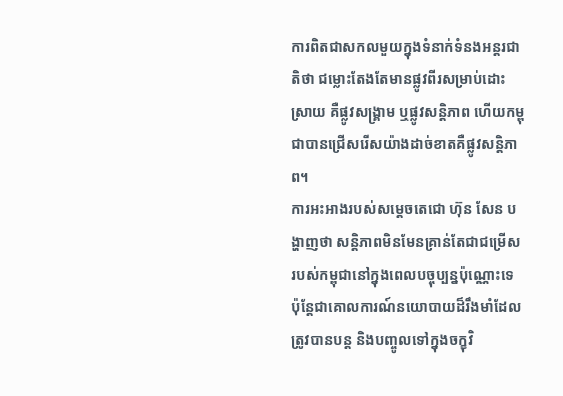ការពិតជាសកលមួយក្នុងទំនាក់ទំនងអន្តរជាតិថា ជម្លោះតែងតែមានផ្លូវពីរសម្រាប់ដោះស្រាយ គឺផ្លូវសង្គ្រាម ឬផ្លូវសន្តិភាព ហើយកម្ពុជាបានជ្រើសរើសយ៉ាងដាច់ខាតគឺផ្លូវសន្តិភាព។
ការអះអាងរបស់សម្តេចតេជោ ហ៊ុន សែន បង្ហាញថា សន្តិភាពមិនមែនគ្រាន់តែជាជម្រើសរបស់កម្ពុជានៅក្នុងពេលបច្ចុប្បន្នប៉ុណ្ណោះទេ ប៉ុន្តែជាគោលការណ៍នយោបាយដ៏រឹងមាំដែលត្រូវបានបន្ត និងបញ្ចូលទៅក្នុងចក្ខុវិ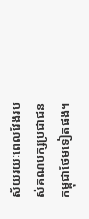ស័យរយៈពេលវែងរបស់គណបក្សប្រជាជនកម្ពុជាថែមទៀតផង។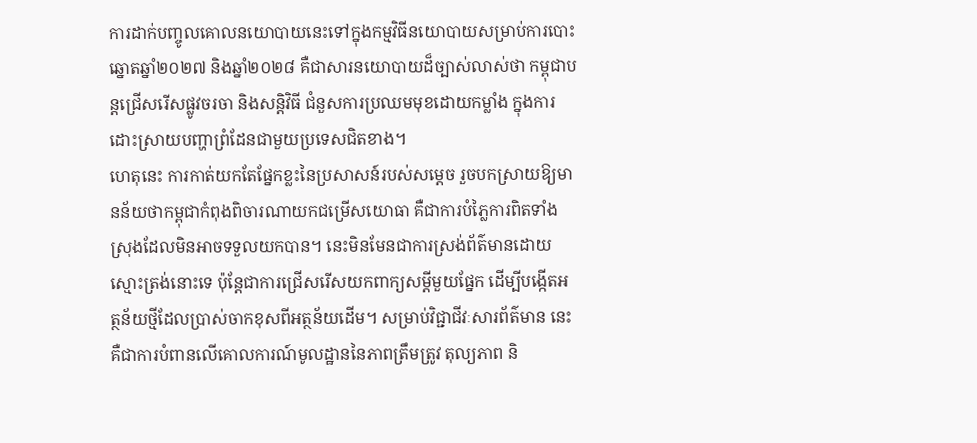ការដាក់បញ្ចូលគោលនយោបាយនេះទៅក្នុងកម្មវិធីនយោបាយសម្រាប់ការបោះឆ្នោតឆ្នាំ២០២៧ និងឆ្នាំ២០២៨ គឺជាសារនយោបាយដ៏ច្បាស់លាស់ថា កម្ពុជាបន្តជ្រើសរើសផ្លូវចរចា និងសន្តិវិធី ជំនួសការប្រឈមមុខដោយកម្លាំង ក្នុងការដោះស្រាយបញ្ហាព្រំដែនជាមួយប្រទេសជិតខាង។
ហេតុនេះ ការកាត់យកតែផ្នែកខ្លះនៃប្រសាសន៍របស់សម្តេច រួចបកស្រាយឱ្យមានន័យថាកម្ពុជាកំពុងពិចារណាយកជម្រើសយោធា គឺជាការបំភ្លៃការពិតទាំងស្រុងដែលមិនអាចទទួលយកបាន។ នេះមិនមែនជាការស្រង់ព័ត៌មានដោយស្មោះត្រង់នោះទេ ប៉ុន្តែជាការជ្រើសរើសយកពាក្យសម្ដីមួយផ្នែក ដើម្បីបង្កើតអត្ថន័យថ្មីដែលប្រាស់ចាកខុសពីអត្ថន័យដើម។ សម្រាប់វិជ្ជាជីវៈសារព័ត៌មាន នេះគឺជាការបំពានលើគោលការណ៍មូលដ្ឋាននៃភាពត្រឹមត្រូវ តុល្យភាព និ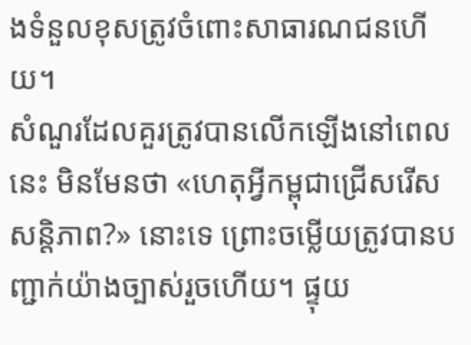ងទំនួលខុសត្រូវចំពោះសាធារណជនហើយ។
សំណួរដែលគួរត្រូវបានលើកឡើងនៅពេលនេះ មិនមែនថា «ហេតុអ្វីកម្ពុជាជ្រើសរើសសន្តិភាព?» នោះទេ ព្រោះចម្លើយត្រូវបានបញ្ជាក់យ៉ាងច្បាស់រួចហើយ។ ផ្ទុយ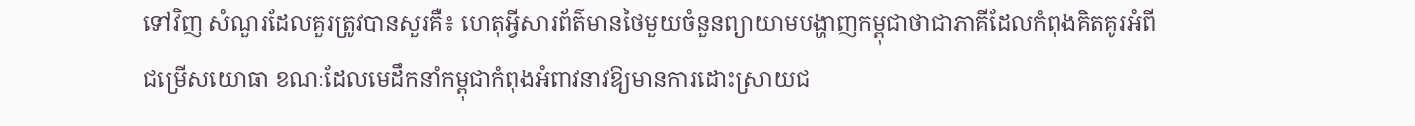ទៅវិញ សំណួរដែលគួរត្រូវបានសួរគឺ៖ ហេតុអ្វីសារព័ត៌មានថៃមួយចំនួនព្យាយាមបង្ហាញកម្ពុជាថាជាភាគីដែលកំពុងគិតគូរអំពីជម្រើសយោធា ខណៈដែលមេដឹកនាំកម្ពុជាកំពុងអំពាវនាវឱ្យមានការដោះស្រាយជ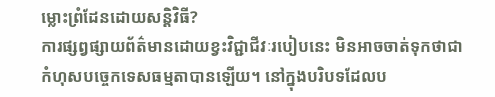ម្លោះព្រំដែនដោយសន្តិវិធី?
ការផ្សព្វផ្សាយព័ត៌មានដោយខ្វះវិជ្ជាជីវៈរបៀបនេះ មិនអាចចាត់ទុកថាជាកំហុសបច្ចេកទេសធម្មតាបានឡើយ។ នៅក្នុងបរិបទដែលប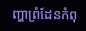ញ្ហាព្រំដែនកំពុ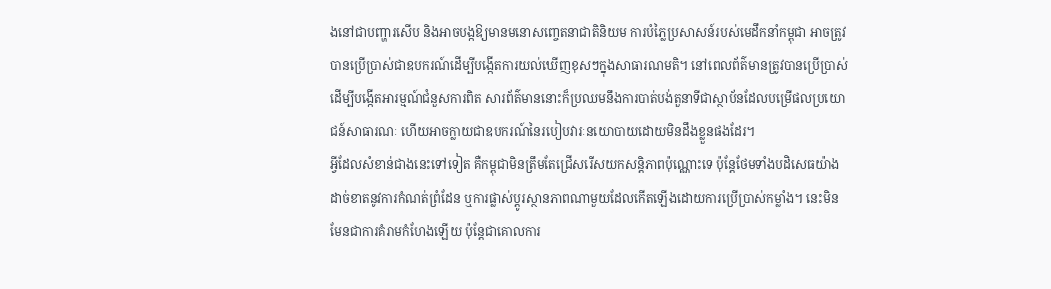ងនៅជាបញ្ហារសើប និងអាចបង្កឱ្យមានមនោសញ្ចេតនាជាតិនិយម ការបំភ្លៃប្រសាសន៍របស់មេដឹកនាំកម្ពុជា អាចត្រូវបានប្រើប្រាស់ជាឧបករណ៍ដើម្បីបង្កើតការយល់ឃើញខុសៗក្នុងសាធារណមតិ។ នៅពេលព័ត៌មានត្រូវបានប្រើប្រាស់ដើម្បីបង្កើតអារម្មណ៍ជំនួសការពិត សារព័ត៌មាននោះក៏ប្រឈមនឹងការបាត់បង់តួនាទីជាស្ថាប័នដែលបម្រើផលប្រយោជន៍សាធារណៈ ហើយអាចក្លាយជាឧបករណ៍នៃរបៀបវារៈនយោបាយដោយមិនដឹងខ្លួនផងដែរ។
អ្វីដែលសំខាន់ជាងនេះទៅទៀត គឺកម្ពុជាមិនត្រឹមតែជ្រើសរើសយកសន្តិភាពប៉ុណ្ណោះទេ ប៉ុន្តែថែមទាំងបដិសេធយ៉ាងដាច់ខាតនូវការកំណត់ព្រំដែន ឬការផ្លាស់ប្តូរស្ថានភាពណាមួយដែលកើតឡើងដោយការប្រើប្រាស់កម្លាំង។ នេះមិនមែនជាការគំរាមកំហែងឡើយ ប៉ុន្តែជាគោលការ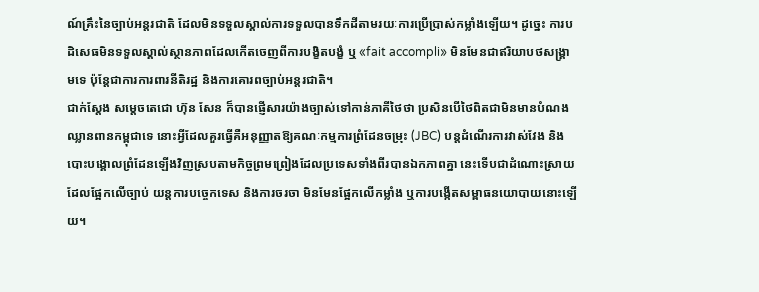ណ៍គ្រឹះនៃច្បាប់អន្តរជាតិ ដែលមិនទទួលស្គាល់ការទទួលបានទឹកដីតាមរយៈការប្រើប្រាស់កម្លាំងឡើយ។ ដូច្នេះ ការបដិសេធមិនទទួលស្គាល់ស្ថានភាពដែលកើតចេញពីការបង្ខិតបង្ខំ ឬ «fait accompli» មិនមែនជាឥរិយាបថសង្គ្រាមទេ ប៉ុន្តែជាការការពារនីតិរដ្ឋ និងការគោរពច្បាប់អន្តរជាតិ។
ជាក់ស្តែង សម្តេចតេជោ ហ៊ុន សែន ក៏បានផ្ញើសារយ៉ាងច្បាស់ទៅកាន់ភាគីថៃថា ប្រសិនបើថៃពិតជាមិនមានបំណងឈ្លានពានកម្ពុជាទេ នោះអ្វីដែលគួរធ្វើគឺអនុញ្ញាតឱ្យគណៈកម្មការព្រំដែនចម្រុះ (JBC) បន្តដំណើរការវាស់វែង និងបោះបង្គោលព្រំដែនឡើងវិញស្របតាមកិច្ចព្រមព្រៀងដែលប្រទេសទាំងពីរបានឯកភាពគ្នា នេះទើបជាដំណោះស្រាយដែលផ្អែកលើច្បាប់ យន្តការបច្ចេកទេស និងការចរចា មិនមែនផ្អែកលើកម្លាំង ឬការបង្កើតសម្ពាធនយោបាយនោះឡើយ។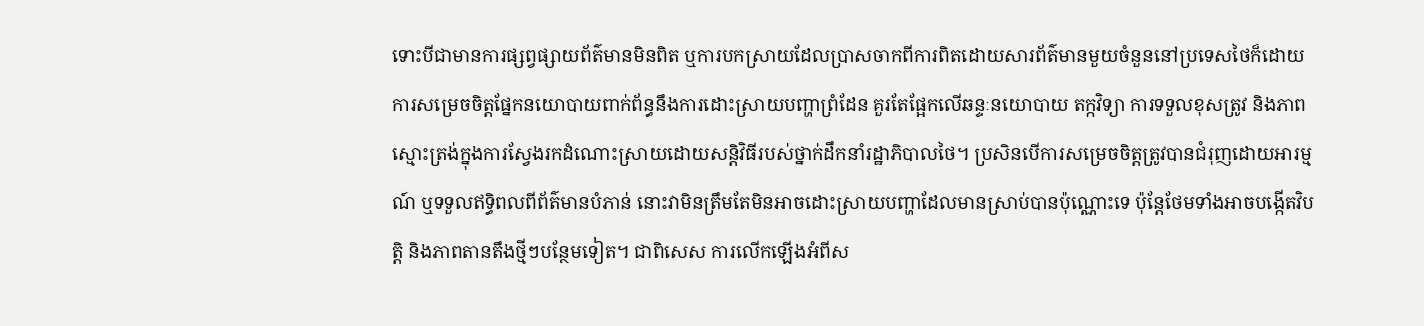ទោះបីជាមានការផ្សព្វផ្សាយព័ត៌មានមិនពិត ឬការបកស្រាយដែលប្រាសចាកពីការពិតដោយសារព័ត៌មានមួយចំនួននៅប្រទេសថៃក៏ដោយ ការសម្រេចចិត្តផ្នែកនយោបាយពាក់ព័ន្ធនឹងការដោះស្រាយបញ្ហាព្រំដែន គួរតែផ្អែកលើឆន្ទៈនយោបាយ តក្កវិទ្យា ការទទួលខុសត្រូវ និងភាពស្មោះត្រង់ក្នុងការស្វែងរកដំណោះស្រាយដោយសន្តិវិធីរបស់ថ្នាក់ដឹកនាំរដ្ឋាភិបាលថៃ។ ប្រសិនបើការសម្រេចចិត្តត្រូវបានជំរុញដោយអារម្មណ៍ ឬទទួលឥទ្ធិពលពីព័ត៌មានបំភាន់ នោះវាមិនត្រឹមតែមិនអាចដោះស្រាយបញ្ហាដែលមានស្រាប់បានប៉ុណ្ណោះទេ ប៉ុន្តែថែមទាំងអាចបង្កើតវិបត្តិ និងភាពតានតឹងថ្មីៗបន្ថែមទៀត។ ជាពិសេស ការលើកឡើងអំពីស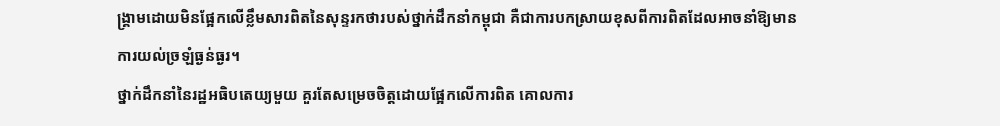ង្គ្រាមដោយមិនផ្អែកលើខ្លឹមសារពិតនៃសុន្ទរកថារបស់ថ្នាក់ដឹកនាំកម្ពុជា គឺជាការបកស្រាយខុសពីការពិតដែលអាចនាំឱ្យមានការយល់ច្រឡំធ្ងន់ធ្ងរ។
ថ្នាក់ដឹកនាំនៃរដ្ឋអធិបតេយ្យមួយ គួរតែសម្រេចចិត្តដោយផ្អែកលើការពិត គោលការ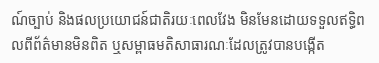ណ៍ច្បាប់ និងផលប្រយោជន៍ជាតិរយៈពេលវែង មិនមែនដោយទទួលឥទ្ធិពលពីព័ត៌មានមិនពិត ឬសម្ពាធមតិសាធារណៈដែលត្រូវបានបង្កើត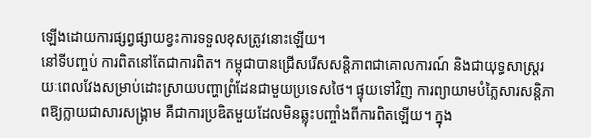ឡើងដោយការផ្សព្វផ្សាយខ្វះការទទួលខុសត្រូវនោះឡើយ។
នៅទីបញ្ចប់ ការពិតនៅតែជាការពិត។ កម្ពុជាបានជ្រើសរើសសន្តិភាពជាគោលការណ៍ និងជាយុទ្ធសាស្ត្ររយៈពេលវែងសម្រាប់ដោះស្រាយបញ្ហាព្រំដែនជាមួយប្រទេសថៃ។ ផ្ទុយទៅវិញ ការព្យាយាមបំភ្លៃសារសន្តិភាពឱ្យក្លាយជាសារសង្គ្រាម គឺជាការប្រឌិតមួយដែលមិនឆ្លុះបញ្ចាំងពីការពិតឡើយ។ ក្នុង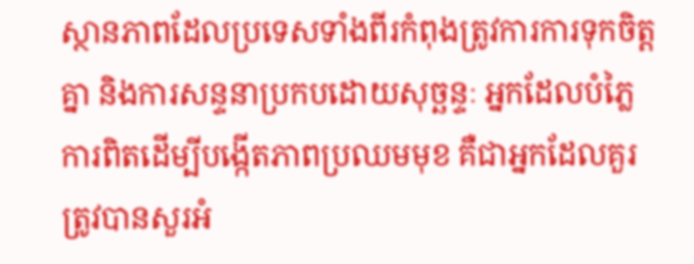ស្ថានភាពដែលប្រទេសទាំងពីរកំពុងត្រូវការការទុកចិត្តគ្នា និងការសន្ទនាប្រកបដោយសុច្ឆន្ទៈ អ្នកដែលបំភ្លៃការពិតដើម្បីបង្កើតភាពប្រឈមមុខ គឺជាអ្នកដែលគួរត្រូវបានសួរអំ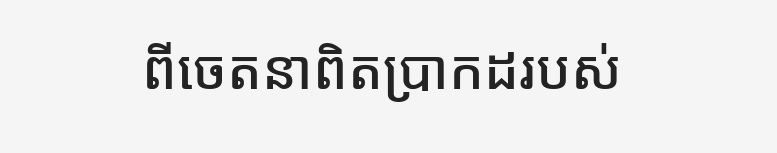ពីចេតនាពិតប្រាកដរបស់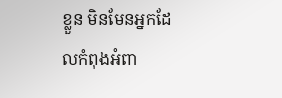ខ្លួន មិនមែនអ្នកដែលកំពុងអំពា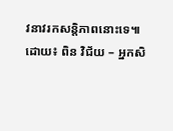វនាវរកសន្តិភាពនោះទេ៕
ដោយ៖ ពិន វិជ័យ – អ្នកសិ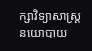ក្សាវិទ្យាសាស្រ្តនយោបាយ